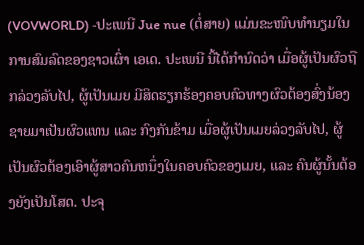(VOVWORLD) -ປະເພນີ Jue nue (ຕໍ່ສາຍ) ແມ່ນຂະໜົບທຳນຽມໃນການສົມລົດຂອງຊາວເຜົ່າ ເອເດ. ປະເພນີ ນີ້ໄດ້ກຳນົດວ່າ ເມື່ອຜູ້ເປັນຜົວຖືກລ່ວງລັບໄປ, ຜູ້ເປັນເມຍ ມີສິດຮຽກຮ້ອງຄອບຄົວທາງຜົວຕ້ອງສົ່ງນ້ອງຊາຍມາເປັນຜົວແທນ ແລະ ກົງກັນຂ້າມ ເມື່ອຜູ້ເປັນເມຍລ່ວງລັບໄປ, ຜູ້ເປັນຜົວຕ້ອງເອົາຜູ້ສາວຄົນຫນຶ່ງໃນຄອບຄົວຂອງເມຍ, ແລະ ຄົນຜູ້ນັ້ນຕ້ອງຍັງເປັນໂສດ. ປະຈຸ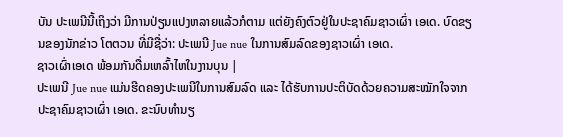ບັນ ປະເພນີນີ້ເຖິງວ່າ ມີການປ່ຽນແປງຫລາຍແລ້ວກໍຕາມ ແຕ່ຍັງຄົງຕົວຢູ່ໃນປະຊາຄົມຊາວເຜົ່າ ເອເດ. ບົດຂຽນຂອງນັກຂ່າວ ໂຕຕວນ ທີ່ມີຊື່ວ່າ: ປະເພນີ Jue nue ໃນການສົມລົດຂອງຊາວເຜົ່າ ເອເດ.
ຊາວເຜົ່າເອເດ ພ້ອມກັນດື່ມເຫລົ້າໄຫໃນງານບຸນ |
ປະເພນີ Jue nue ແມ່ນຮີດຄອງປະເພນີໃນການສົມລົດ ແລະ ໄດ້ຮັບການປະຕິບັດດ້ວຍຄວາມສະໝັກໃຈຈາກປະຊາຄົມຊາວເຜົ່າ ເອເດ. ຂະນົບທຳນຽ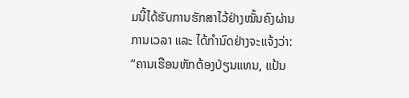ມນີ້ໄດ້ຮັບການຮັກສາໄວ້ຢ່າງໝັ້ນຄົງຜ່ານການເວລາ ແລະ ໄດ້ກຳນົດຢ່າງຈະແຈ້ງວ່າ: “ຄານເຮືອນຫັກຕ້ອງປ່ຽນແທນ, ແປ້ນ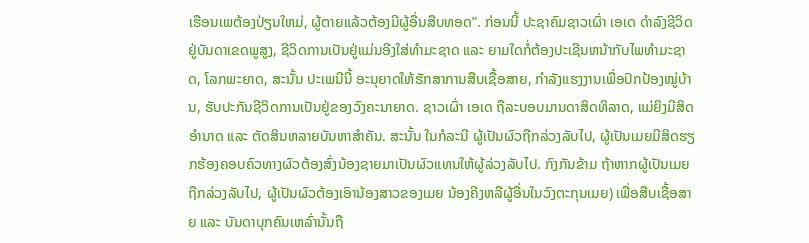ເຮືອນເພຕ້ອງປ່ຽນໃຫມ່, ຜູ້ຕາຍແລ້ວຕ້ອງມີຜູ້ອື່ນສືບທອດ”. ກ່ອນນີ້ ປະຊາຄົມຊາວເຜົ່າ ເອເດ ດຳລົງຊີວິດຢູ່ບັນດາເຂດພູສູງ, ຊີວິດການເປັນຢູ່ແມ່ນອີງໃສ່ທຳມະຊາດ ແລະ ຍາມໃດກໍ່ຕ້ອງປະເຊີນຫນ້າກັບໄພທຳມະຊາດ, ໂລກພະຍາດ, ສະນັ້ນ ປະເພນີນີ້ ອະນຸຍາດໃຫ້ຮັກສາການສືບເຊື້ອສາຍ, ກຳລັງແຮງງານເພື່ອປົກປ້ອງໝູ່ບ້ານ, ຮັບປະກັນຊີວິດການເປັນຢູ່ຂອງວົງຄະນາຍາດ. ຊາວເຜົ່າ ເອເດ ຖືລະບອບມານດາສິດທິລາດ, ແມ່ຍິງມີສິດອຳນາດ ແລະ ຕັດສິນຫລາຍບັນຫາສຳຄັນ. ສະນັ້ນ ໃນກໍລະນີ ຜູ້ເປັນຜົວຖືກລ່ວງລັບໄປ, ຜູ້ເປັນເມຍມີສິດຮຽກຮ້ອງຄອບຄົວທາງຜົວຕ້ອງສົ່ງນ້ອງຊາຍມາເປັນຜົວແທນໃຫ້ຜູ້ລ່ວງລັບໄປ. ກົງກັນຂ້າມ ຖ້າຫາກຜູ້ເປັນເມຍຖືກລ່ວງລັບໄປ, ຜູ້ເປັນຜົວຕ້ອງເອົານ້ອງສາວຂອງເມຍ ນ້ອງຄີງຫລືຜູ້ອື່ນໃນວົງຕະກຸນເມຍ) ເພື່ອສືບເຊື້ອສາຍ ແລະ ບັນດາບຸກຄົນເຫລົ່ານັ້ນຖື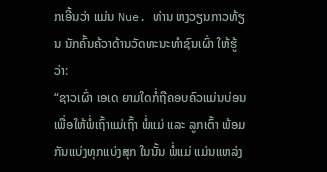ກເອີ້ນວ່າ ແມ່ນ Nue. ທ່ານ ຫງວຽນກາວທ້ຽນ ນັກຄົ້ນຄ້ວາດ້ານວັດທະນະທຳຊົນເຜົ່າ ໃຫ້ຮູ້ວ່າ:
“ຊາວເຜົ່າ ເອເດ ຍາມໃດກໍ່ຖືຄອບຄົວແມ່ນບ່ອນເພື່ອໃຫ້ພໍ່ເຖົ້າແມ່ເຖົ້າ ພໍ່ແມ່ ແລະ ລູກເຕົ້າ ພ້ອມກັນແບ່ງທຸກແບ່ງສຸກ ໃນນັ້ນ ພໍ່ແມ່ ແມ່ນແຫລ່ງ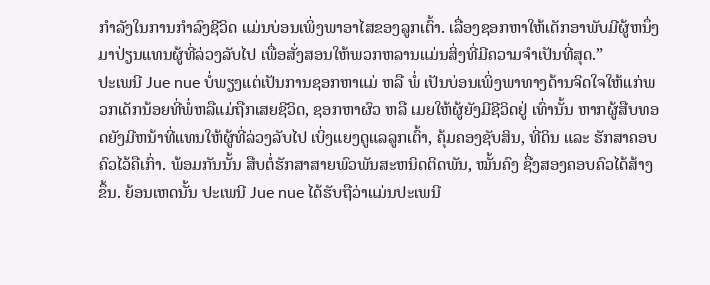ກຳລັງໃນການກຳລົງຊີວິດ ແມ່ນບ່ອນເພິ່ງພາອາໄສຂອງລູກເຕົ້າ. ເລື່ອງຊອກຫາໃຫ້ເດັກອາພັບມີຜູ້ຫນຶ່ງມາປ່ຽນແທນຜູ້ທີ່ລ່ວງລັບໄປ ເພື່ອສັ່ງສອນໃຫ້ພວກຫລານແມ່ນສິ່ງທີ່ມີຄວາມຈຳເປັນທີ່ສຸດ.”
ປະເພນີ Jue nue ບໍ່ພຽງແຕ່ເປັນການຊອກຫາແມ່ ຫລື ພໍ່ ເປັນບ່ອນເພິ່ງພາທາງດ້ານຈິດໃຈໃຫ້ແກ່ພວກເດັກນ້ອຍທີ່ພໍ່ຫລືແມ່ຖືກເສຍຊີວິດ, ຊອກຫາຜົວ ຫລື ເມຍໃຫ້ຜູ້ຍັງມີຊີວິດຢູ່ ເທົ່ານັ້ນ ຫາກຜູ້ສືບທອດຍັງມີຫນ້າທີ່ແທນໃຫ້ຜູ້ທີ່ລ່ວງລັບໄປ ເບິ່ງແຍງດູແລລູກເຕົ້າ, ຄຸ້ມຄອງຊັບສິນ, ທີ່ດິນ ແລະ ຮັກສາຄອບຄົວໄວ້ຄືເກົ່າ. ພ້ອມກັນນັ້ນ ສືບຕໍ່ຮັກສາສາຍພົວພັນສະຫນິດຕິດພັນ, ໝັ້ນຄົງ ຊື່ງສອງຄອບຄົວໄດ້ສ້າງຂຶ້ນ. ຍ້ອນເຫດນັ້ນ ປະເພນີ Jue nue ໄດ້ຮັບຖືວ່າແມ່ນປະເພນີ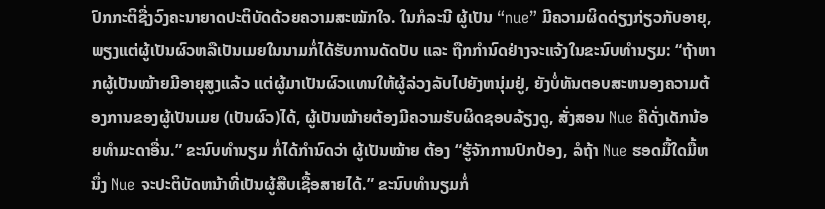ປົກກະຕິຊື່ງວົງຄະນາຍາດປະຕິບັດດ້ວຍຄວາມສະໝັກໃຈ. ໃນກໍລະນີ ຜູ້ເປັນ “nue” ມີຄວາມຜິດດ່ຽງກ່ຽວກັບອາຍຸ, ພຽງແຕ່ຜູ້ເປັນຜົວຫລືເປັນເມຍໃນນາມກໍ່ໄດ້ຮັບການດັດປັບ ແລະ ຖືກກຳນົດຢ່າງຈະແຈ້ງໃນຂະນົບທຳນຽມ: “ຖ້າຫາກຜູ້ເປັນໝ້າຍມີອາຍຸສູງແລ້ວ ແຕ່ຜູ້ມາເປັນຜົວແທນໃຫ້ຜູ້ລ່ວງລັບໄປຍັງຫນຸ່ມຢູ່, ຍັງບໍ່ທັນຕອບສະຫນອງຄວາມຕ້ອງການຂອງຜູ້ເປັນເມຍ (ເປັນຜົວ)ໄດ້, ຜູ້ເປັນໝ້າຍຕ້ອງມີຄວາມຮັບຜິດຊອບລ້ຽງດູ, ສັ່ງສອນ Nue ຄືດັ່ງເດັກນ້ອຍທຳມະດາອື່ນ.” ຂະນົບທຳນຽມ ກໍ່ໄດ້ກຳນົດວ່າ ຜູ້ເປັນໝ້າຍ ຕ້ອງ “ຮູ້ຈັກການປົກປ້ອງ, ລໍຖ້າ Nue ຮອດມື້ໃດມື້ຫນຶ່ງ Nue ຈະປະຕິບັດຫນ້າທີ່ເປັນຜູ້ສືບເຊື້ອສາຍໄດ້.” ຂະນົບທຳນຽມກໍ່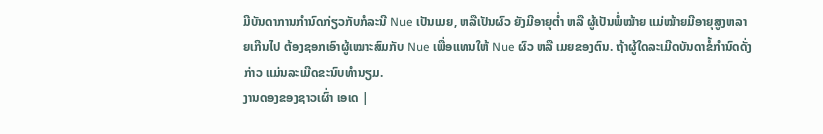ມີບັນດາການກຳນົດກ່ຽວກັບກໍລະນີ Nue ເປັນເມຍ, ຫລືເປັນຜົວ ຍັງມີອາຍຸຕ່ຳ ຫລື ຜູ້ເປັນພໍ່ໝ້າຍ ແມ່ໝ້າຍມີອາຍຸສູງຫລາຍເກີນໄປ ຕ້ອງຊອກເອົາຜູ້ເໝາະສົມກັບ Nue ເພື່ອແທນໃຫ້ Nue ຜົວ ຫລື ເມຍຂອງຕົນ. ຖ້າຜູ້ໃດລະເມີດບັນດາຂໍ້ກຳນົດດັ່ງກ່າວ ແມ່ນລະເມີດຂະນົບທຳນຽມ.
ງານດອງຂອງຊາວເຜົ່າ ເອເດ |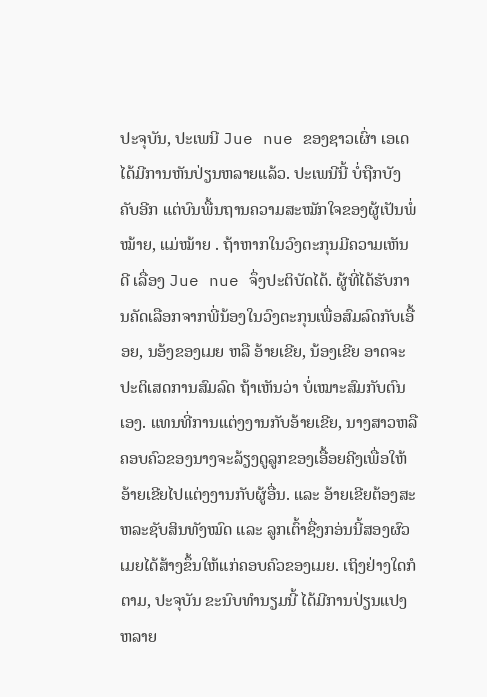ປະຈຸບັນ, ປະເພນີ Jue nue ຂອງຊາວເຜົ່າ ເອເດ ໄດ້ມີການຫັນປ່ຽນຫລາຍແລ້ວ. ປະເພນີນີ້ ບໍ່ຖືກບັງຄັບອີກ ແຕ່ບົນພື້ນຖານຄວາມສະໝັກໃຈຂອງຜູ້ເປັນພໍ່ໝ້າຍ, ແມ່ໝ້າຍ . ຖ້າຫາກໃນວົງຕະກຸນມີຄວາມເຫັນດີ ເລື່ອງ Jue nue ຈຶ່ງປະຕິບັດໄດ້. ຜູ້ທີ່ໄດ້ຮັບການຄັດເລືອກຈາກພີ່ນ້ອງໃນວົງຕະກຸນເພື່ອສົມລົດກັບເອື້ອຍ, ນອ້ງຂອງເມຍ ຫລື ອ້າຍເຂີຍ, ນ້ອງເຂີຍ ອາດຈະປະຕິເສດການສົມລົດ ຖ້າເຫັນວ່າ ບໍ່ເໝາະສົມກັບຕົນເອງ. ແທນທີ່ການແຕ່ງງານກັບອ້າຍເຂີຍ, ນາງສາວຫລື ຄອບຄົວຂອງນາງຈະລ້ຽງດູລູກຂອງເອື້ອຍຄີງເພື່ອໃຫ້ອ້າຍເຂີຍໄປແຕ່ງງານກັບຜູ້ອື່ນ. ແລະ ອ້າຍເຂີຍຕ້ອງສະຫລະຊັບສິນທັງໝົດ ແລະ ລູກເຕົ້າຊື່ງກອ່ນນີ້ສອງຜົວເມຍໄດ້ສ້າງຂຶ້ນໃຫ້ແກ່ຄອບຄົວຂອງເມຍ. ເຖິງຢ່າງໃດກໍຕາມ, ປະຈຸບັນ ຂະນົບທຳນຽມນີ້ ໄດ້ມີການປ່ຽນແປງຫລາຍ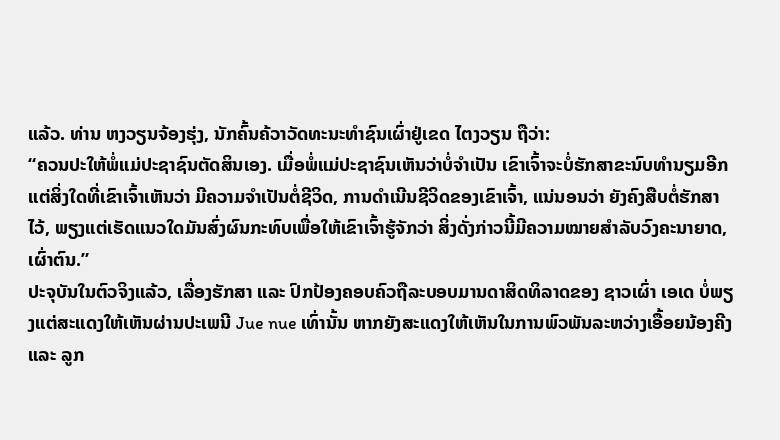ແລ້ວ. ທ່ານ ຫງວຽນຈ້ອງຮຸ່ງ, ນັກຄົ້ນຄ້ວາວັດທະນະທຳຊົນເຜົ່າຢູ່ເຂດ ໄຕງວຽນ ຖືວ່າ:
“ຄວນປະໃຫ້ພໍ່ແມ່ປະຊາຊົນຕັດສິນເອງ. ເມື່ອພໍ່ແມ່ປະຊາຊົນເຫັນວ່າບໍ່ຈຳເປັນ ເຂົາເຈົ້າຈະບໍ່ຮັກສາຂະນົບທຳນຽມອີກ ແຕ່ສິ່ງໃດທີ່ເຂົາເຈົ້າເຫັນວ່າ ມີຄວາມຈຳເປັນຕໍ່ຊີວິດ, ການດຳເນີນຊີວິດຂອງເຂົາເຈົ້າ, ແນ່ນອນວ່າ ຍັງຄົງສືບຕໍ່ຮັກສາໄວ້, ພຽງແຕ່ເຮັດແນວໃດມັນສົ່ງຜົນກະທົບເພື່ອໃຫ້ເຂົາເຈົ້າຮູ້ຈັກວ່າ ສິ່ງດັ່ງກ່າວນີ້ມີຄວາມໝາຍສຳລັບວົງຄະນາຍາດ, ເຜົ່າຕົນ.”
ປະຈຸບັນໃນຕົວຈິງແລ້ວ, ເລື່ອງຮັກສາ ແລະ ປົກປ້ອງຄອບຄົວຖືລະບອບມານດາສິດທິລາດຂອງ ຊາວເຜົ່າ ເອເດ ບໍ່ພຽງແຕ່ສະແດງໃຫ້ເຫັນຜ່ານປະເພນີ Jue nue ເທົ່ານັ້ນ ຫາກຍັງສະແດງໃຫ້ເຫັນໃນການພົວພັນລະຫວ່າງເອື້ອຍນ້ອງຄີງ ແລະ ລູກ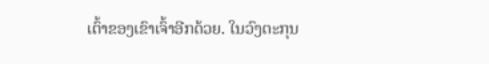ເຕົ້າຂອງເຂົາເຈົ້າອີກດ້ວຍ. ໃນວົງຕະກຸນ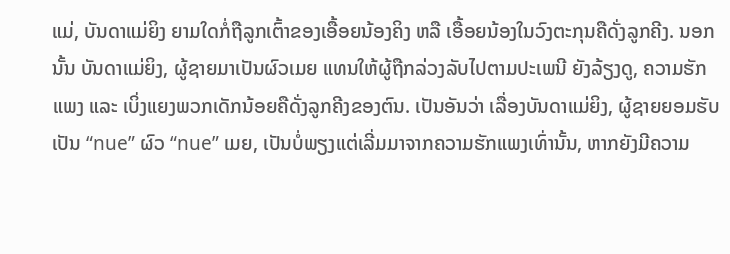ແມ່, ບັນດາແມ່ຍິງ ຍາມໃດກໍ່ຖືລູກເຕົ້າຂອງເອື້ອຍນ້ອງຄິງ ຫລື ເອື້ອຍນ້ອງໃນວົງຕະກຸນຄືດັ່ງລູກຄີງ. ນອກນັ້ນ ບັນດາແມ່ຍິງ, ຜູ້ຊາຍມາເປັນຜົວເມຍ ແທນໃຫ້ຜູ້ຖືກລ່ວງລັບໄປຕາມປະເພນີ ຍັງລ້ຽງດູ, ຄວາມຮັກແພງ ແລະ ເບິ່ງແຍງພວກເດັກນ້ອຍຄືດັ່ງລູກຄີງຂອງຕົນ. ເປັນອັນວ່າ ເລື່ອງບັນດາແມ່ຍິງ, ຜູ້ຊາຍຍອມຮັບເປັນ “nue” ຜົວ “nue” ເມຍ, ເປັນບໍ່ພຽງແຕ່ເລີ່ມມາຈາກຄວາມຮັກແພງເທົ່ານັ້ນ, ຫາກຍັງມີຄວາມ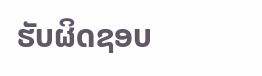ຮັບຜິດຊອບ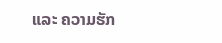ແລະ ຄວາມຮັກ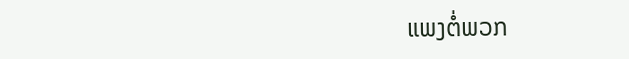ແພງຕໍ່ພວກ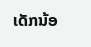ເດັກນ້ອ